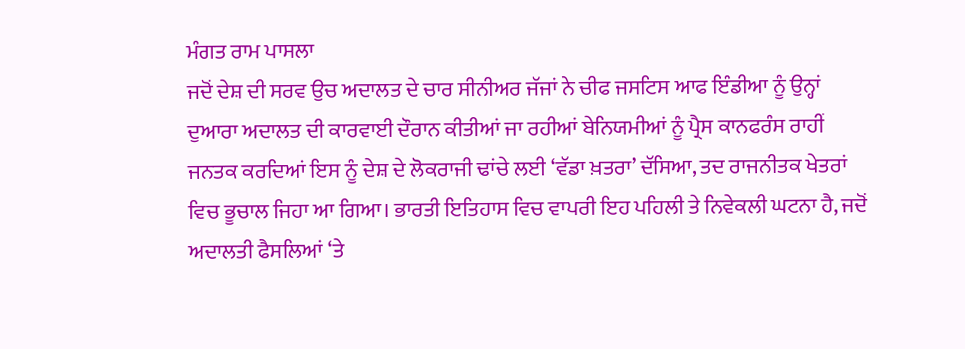ਮੰਗਤ ਰਾਮ ਪਾਸਲਾ
ਜਦੋਂ ਦੇਸ਼ ਦੀ ਸਰਵ ਉਚ ਅਦਾਲਤ ਦੇ ਚਾਰ ਸੀਨੀਅਰ ਜੱਜਾਂ ਨੇ ਚੀਫ ਜਸਟਿਸ ਆਫ ਇੰਡੀਆ ਨੂੰ ਉਨ੍ਹਾਂ ਦੁਆਰਾ ਅਦਾਲਤ ਦੀ ਕਾਰਵਾਈ ਦੌਰਾਨ ਕੀਤੀਆਂ ਜਾ ਰਹੀਆਂ ਬੇਨਿਯਮੀਆਂ ਨੂੰ ਪ੍ਰੈਸ ਕਾਨਫਰੰਸ ਰਾਹੀਂ ਜਨਤਕ ਕਰਦਿਆਂ ਇਸ ਨੂੰ ਦੇਸ਼ ਦੇ ਲੋਕਰਾਜੀ ਢਾਂਚੇ ਲਈ ‘ਵੱਡਾ ਖ਼ਤਰਾ’ ਦੱਸਿਆ, ਤਦ ਰਾਜਨੀਤਕ ਖੇਤਰਾਂ ਵਿਚ ਭੂਚਾਲ ਜਿਹਾ ਆ ਗਿਆ। ਭਾਰਤੀ ਇਤਿਹਾਸ ਵਿਚ ਵਾਪਰੀ ਇਹ ਪਹਿਲੀ ਤੇ ਨਿਵੇਕਲੀ ਘਟਨਾ ਹੈ, ਜਦੋਂ ਅਦਾਲਤੀ ਫੈਸਲਿਆਂ ‘ਤੇ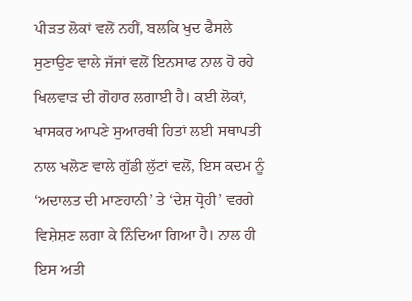ਪੀੜਤ ਲੋਕਾਂ ਵਲੋਂ ਨਹੀਂ, ਬਲਕਿ ਖੁਦ ਫੈਸਲੇ ਸੁਣਾਉਣ ਵਾਲੇ ਜੱਜਾਂ ਵਲੋਂ ਇਨਸਾਫ ਨਾਲ ਹੋ ਰਹੇ ਖਿਲਵਾੜ ਦੀ ਗੋਹਾਰ ਲਗਾਈ ਹੈ। ਕਈ ਲੋਕਾਂ, ਖਾਸਕਰ ਆਪਣੇ ਸੁਆਰਥੀ ਹਿਤਾਂ ਲਈ ਸਥਾਪਤੀ ਨਾਲ ਖਲੋਣ ਵਾਲੇ ਗੁੱਡੀ ਲੁੱਟਾਂ ਵਲੋਂ, ਇਸ ਕਦਮ ਨੂੰ ‘ਅਦਾਲਤ ਦੀ ਮਾਣਹਾਨੀ’ ਤੇ ‘ਦੇਸ਼ ਧ੍ਰੋਹੀ’ ਵਰਗੇ ਵਿਸ਼ੇਸ਼ਣ ਲਗਾ ਕੇ ਨਿੰਦਿਆ ਗਿਆ ਹੈ। ਨਾਲ ਹੀ ਇਸ ਅਤੀ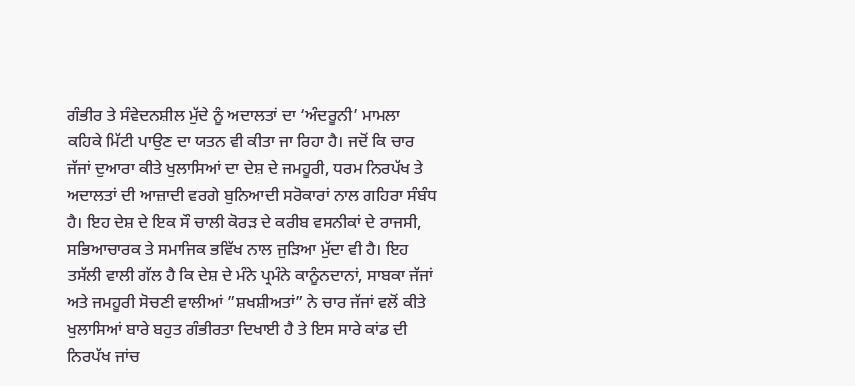ਗੰਭੀਰ ਤੇ ਸੰਵੇਦਨਸ਼ੀਲ ਮੁੱਦੇ ਨੂੰ ਅਦਾਲਤਾਂ ਦਾ ‘ਅੰਦਰੂਨੀ’ ਮਾਮਲਾ ਕਹਿਕੇ ਮਿੱਟੀ ਪਾਉਣ ਦਾ ਯਤਨ ਵੀ ਕੀਤਾ ਜਾ ਰਿਹਾ ਹੈ। ਜਦੋਂ ਕਿ ਚਾਰ ਜੱਜਾਂ ਦੁਆਰਾ ਕੀਤੇ ਖੁਲਾਸਿਆਂ ਦਾ ਦੇਸ਼ ਦੇ ਜਮਹੂਰੀ, ਧਰਮ ਨਿਰਪੱਖ ਤੇ ਅਦਾਲਤਾਂ ਦੀ ਆਜ਼ਾਦੀ ਵਰਗੇ ਬੁਨਿਆਦੀ ਸਰੋਕਾਰਾਂ ਨਾਲ ਗਹਿਰਾ ਸੰਬੰਧ ਹੈ। ਇਹ ਦੇਸ਼ ਦੇ ਇਕ ਸੌ ਚਾਲੀ ਕੋਰੜ ਦੇ ਕਰੀਬ ਵਸਨੀਕਾਂ ਦੇ ਰਾਜਸੀ, ਸਭਿਆਚਾਰਕ ਤੇ ਸਮਾਜਿਕ ਭਵਿੱਖ ਨਾਲ ਜੁੜਿਆ ਮੁੱਦਾ ਵੀ ਹੈ। ਇਹ ਤਸੱਲੀ ਵਾਲੀ ਗੱਲ ਹੈ ਕਿ ਦੇਸ਼ ਦੇ ਮੰਨੇ ਪ੍ਰਮੰਨੇ ਕਾਨੂੰਨਦਾਨਾਂ, ਸਾਬਕਾ ਜੱਜਾਂ ਅਤੇ ਜਮਹੂਰੀ ਸੋਚਣੀ ਵਾਲੀਆਂ ”ਸ਼ਖਸ਼ੀਅਤਾਂ” ਨੇ ਚਾਰ ਜੱਜਾਂ ਵਲੋਂ ਕੀਤੇ ਖੁਲਾਸਿਆਂ ਬਾਰੇ ਬਹੁਤ ਗੰਭੀਰਤਾ ਦਿਖਾਈ ਹੈ ਤੇ ਇਸ ਸਾਰੇ ਕਾਂਡ ਦੀ ਨਿਰਪੱਖ ਜਾਂਚ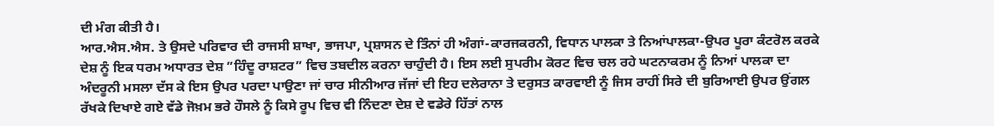ਦੀ ਮੰਗ ਕੀਤੀ ਹੈ।
ਆਰ.ਐਸ.ਐਸ. ਤੇ ਉਸਦੇ ਪਰਿਵਾਰ ਦੀ ਰਾਜਸੀ ਸ਼ਾਖਾ, ਭਾਜਪਾ, ਪ੍ਰਸ਼ਾਸਨ ਦੇ ਤਿੰਨਾਂ ਹੀ ਅੰਗਾਂ-ਕਾਰਜਕਰਨੀ, ਵਿਧਾਨ ਪਾਲਕਾ ਤੇ ਨਿਆਂਪਾਲਕਾ-ਉਪਰ ਪੂਰਾ ਕੰਟਰੋਲ ਕਰਕੇ ਦੇਸ਼ ਨੂੰ ਇਕ ਧਰਮ ਅਧਾਰਤ ਦੇਸ਼ ”ਹਿੰਦੂ ਰਾਸ਼ਟਰ” ਵਿਚ ਤਬਦੀਲ ਕਰਨਾ ਚਾਹੁੰਦੀ ਹੈ। ਇਸ ਲਈ ਸੁਪਰੀਮ ਕੋਰਟ ਵਿਚ ਚਲ ਰਹੇ ਘਟਨਾਕਰਮ ਨੂੰ ਨਿਆਂ ਪਾਲਕਾ ਦਾ ਅੰਦਰੂਨੀ ਮਸਲਾ ਦੱਸ ਕੇ ਇਸ ਉਪਰ ਪਰਦਾ ਪਾਉਣਾ ਜਾਂ ਚਾਰ ਸੀਨੀਆਰ ਜੱਜਾਂ ਦੀ ਇਹ ਦਲੇਰਾਨਾ ਤੇ ਦਰੁਸਤ ਕਾਰਵਾਈ ਨੂੰ ਜਿਸ ਰਾਹੀਂ ਸਿਰੇ ਦੀ ਬੁਰਿਆਈ ਉਪਰ ਉਂਗਲ ਰੱਖਕੇ ਦਿਖਾਏ ਗਏ ਵੱਡੇ ਜੋਖ਼ਮ ਭਰੇ ਹੌਸਲੇ ਨੂੰ ਕਿਸੇ ਰੂਪ ਵਿਚ ਵੀ ਨਿੰਦਣਾ ਦੇਸ਼ ਦੇ ਵਡੇਰੇ ਹਿੱਤਾਂ ਨਾਲ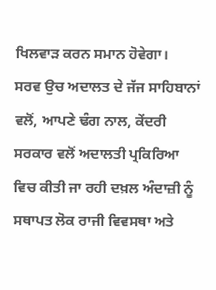ਖਿਲਵਾੜ ਕਰਨ ਸਮਾਨ ਹੋਵੇਗਾ।
ਸਰਵ ਉਚ ਅਦਾਲਤ ਦੇ ਜੱਜ ਸਾਹਿਬਾਨਾਂ ਵਲੋਂ, ਆਪਣੇ ਢੰਗ ਨਾਲ, ਕੇਂਦਰੀ ਸਰਕਾਰ ਵਲੋਂ ਅਦਾਲਤੀ ਪ੍ਰਕਿਰਿਆ ਵਿਚ ਕੀਤੀ ਜਾ ਰਹੀ ਦਖ਼ਲ ਅੰਦਾਜ਼ੀ ਨੂੰ ਸਥਾਪਤ ਲੋਕ ਰਾਜੀ ਵਿਵਸਥਾ ਅਤੇ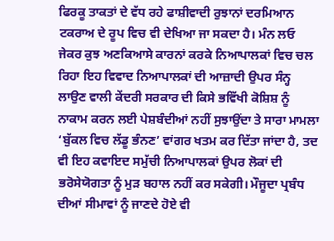ਫਿਰਕੂ ਤਾਕਤਾਂ ਦੇ ਵੱਧ ਰਹੇ ਫਾਸ਼ੀਵਾਦੀ ਰੁਝਾਨਾਂ ਦਰਮਿਆਨ ਟਕਰਾਅ ਦੇ ਰੂਪ ਵਿਚ ਵੀ ਦੇਖਿਆ ਜਾ ਸਕਦਾ ਹੈ। ਮੰਨ ਲਓ ਜੇਕਰ ਕੁਝ ਅਣਕਿਆਸੇ ਕਾਰਨਾਂ ਕਰਕੇ ਨਿਆਪਾਲਕਾਂ ਵਿਚ ਚਲ ਰਿਹਾ ਇਹ ਵਿਵਾਦ ਨਿਆਪਾਲਕਾਂ ਦੀ ਆਜ਼ਾਦੀ ਉਪਰ ਸੰਨ੍ਹ ਲਾਉਣ ਵਾਲੀ ਕੇਂਦਰੀ ਸਰਕਾਰ ਦੀ ਕਿਸੇ ਭਵਿੱਖੀ ਕੋਸ਼ਿਸ਼ ਨੂੰ ਨਾਕਾਮ ਕਰਨ ਲਈ ਪੇਸ਼ਬੰਦੀਆਂ ਨਹੀਂ ਸੁਝਾਉਂਦਾ ਤੇ ਸਾਰਾ ਮਾਮਲਾ ‘ਬੁੱਕਲ ਵਿਚ ਲੱਡੂ ਭੰਨਣ’ ਵਾਂਗਰ ਖਤਮ ਕਰ ਦਿੱਤਾ ਜਾਂਦਾ ਹੈ, ਤਦ ਵੀ ਇਹ ਕਵਾਇਦ ਸਮੁੱਚੀ ਨਿਆਪਾਲਕਾਂ ਉਪਰ ਲੋਕਾਂ ਦੀ ਭਰੋਸੇਯੋਗਤਾ ਨੂੰ ਮੁੜ ਬਹਾਲ ਨਹੀਂ ਕਰ ਸਕੇਗੀ। ਮੌਜੂਦਾ ਪ੍ਰਬੰਧ ਦੀਆਂ ਸੀਮਾਵਾਂ ਨੂੰ ਜਾਣਦੇ ਹੋਏ ਵੀ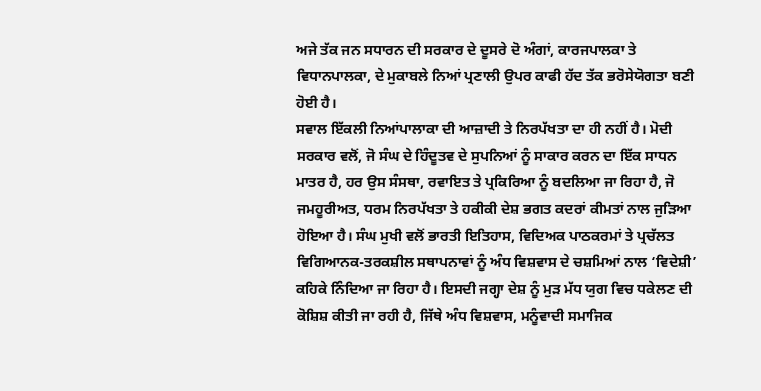ਅਜੇ ਤੱਕ ਜਨ ਸਧਾਰਨ ਦੀ ਸਰਕਾਰ ਦੇ ਦੂਸਰੇ ਦੋ ਅੰਗਾਂ, ਕਾਰਜਪਾਲਕਾ ਤੇ ਵਿਧਾਨਪਾਲਕਾ, ਦੇ ਮੁਕਾਬਲੇ ਨਿਆਂ ਪ੍ਰਣਾਲੀ ਉਪਰ ਕਾਫੀ ਹੱਦ ਤੱਕ ਭਰੋਸੇਯੋਗਤਾ ਬਣੀ ਹੋਈ ਹੈ।
ਸਵਾਲ ਇੱਕਲੀ ਨਿਆਂਪਾਲਾਕਾ ਦੀ ਆਜ਼ਾਦੀ ਤੇ ਨਿਰਪੱਖਤਾ ਦਾ ਹੀ ਨਹੀਂ ਹੈ। ਮੋਦੀ ਸਰਕਾਰ ਵਲੋਂ, ਜੋ ਸੰਘ ਦੇ ਹਿੰਦੂਤਵ ਦੇ ਸੁਪਨਿਆਂ ਨੂੰ ਸਾਕਾਰ ਕਰਨ ਦਾ ਇੱਕ ਸਾਧਨ ਮਾਤਰ ਹੈ, ਹਰ ਉਸ ਸੰਸਥਾ, ਰਵਾਇਤ ਤੇ ਪ੍ਰਕਿਰਿਆ ਨੂੰ ਬਦਲਿਆ ਜਾ ਰਿਹਾ ਹੈ, ਜੋ ਜਮਹੂਰੀਅਤ, ਧਰਮ ਨਿਰਪੱਖਤਾ ਤੇ ਹਕੀਕੀ ਦੇਸ਼ ਭਗਤ ਕਦਰਾਂ ਕੀਮਤਾਂ ਨਾਲ ਜੁੜਿਆ ਹੋਇਆ ਹੈ। ਸੰਘ ਮੁਖੀ ਵਲੋਂ ਭਾਰਤੀ ਇਤਿਹਾਸ, ਵਿਦਿਅਕ ਪਾਠਕਰਮਾਂ ਤੇ ਪ੍ਰਚੱਲਤ ਵਿਗਿਆਨਕ-ਤਰਕਸ਼ੀਲ ਸਥਾਪਨਾਵਾਂ ਨੂੰ ਅੰਧ ਵਿਸ਼ਵਾਸ ਦੇ ਚਸ਼ਮਿਆਂ ਨਾਲ ‘ਵਿਦੇਸ਼ੀ’ ਕਹਿਕੇ ਨਿੰਦਿਆ ਜਾ ਰਿਹਾ ਹੈ। ਇਸਦੀ ਜਗ੍ਹਾ ਦੇਸ਼ ਨੂੰ ਮੁੜ ਮੱਧ ਯੁਗ ਵਿਚ ਧਕੇਲਣ ਦੀ ਕੋਸ਼ਿਸ਼ ਕੀਤੀ ਜਾ ਰਹੀ ਹੈ, ਜਿੱਥੇ ਅੰਧ ਵਿਸ਼ਵਾਸ, ਮਨੂੰਵਾਦੀ ਸਮਾਜਿਕ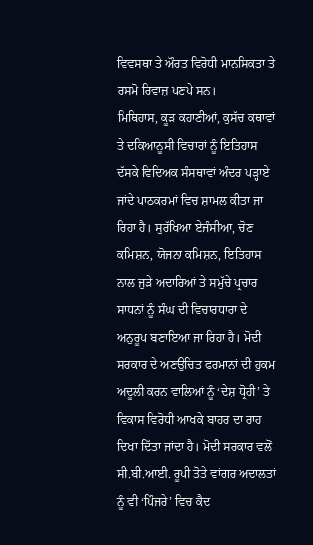ਵਿਵਸਥਾ ਤੇ ਔਰਤ ਵਿਰੋਧੀ ਮਾਨਸਿਕਤਾ ਤੇ ਰਸਮੋ ਰਿਵਾਜ਼ ਪਣਪੇ ਸਨ।
ਮਿਥਿਹਾਸ, ਕੂੜ ਕਹਾਣੀਆਂ, ਕੁਸੱਚ ਕਥਾਵਾਂ ਤੇ ਦਕਿਆਨੂਸੀ ਵਿਚਾਰਾਂ ਨੂੰ ਇਤਿਹਾਸ ਦੱਸਕੇ ਵਿਦਿਅਕ ਸੰਸਥਾਵਾਂ ਅੰਦਰ ਪੜ੍ਹਾਏ ਜਾਂਦੇ ਪਾਠਕਰਮਾਂ ਵਿਚ ਸ਼ਾਮਲ ਕੀਤਾ ਜਾ ਰਿਹਾ ਹੈ। ਸੁਰੱਖਿਆ ਏਜੰਸੀਆ, ਚੋਣ ਕਮਿਸ਼ਨ, ਯੋਜਨਾ ਕਮਿਸ਼ਨ, ਇਤਿਹਾਸ ਨਾਲ ਜੁੜੇ ਅਦਾਰਿਆਂ ਤੇ ਸਮੁੱਚੇ ਪ੍ਰਚਾਰ ਸਾਧਨਾਂ ਨੂੰ ਸੰਘ ਦੀ ਵਿਚਾਰਧਾਰਾ ਦੇ ਅਨੁਰੂਪ ਬਣਾਇਆ ਜਾ ਰਿਹਾ ਹੈ। ਮੋਦੀ ਸਰਕਾਰ ਦੇ ਅਣਉਚਿਤ ਫਰਮਾਨਾਂ ਦੀ ਹੁਕਮ ਅਦੂਲੀ ਕਰਨ ਵਾਲਿਆਂ ਨੂੰ ‘ਦੇਸ਼ ਧ੍ਰੋਹੀ’ ਤੇ ਵਿਕਾਸ ਵਿਰੋਧੀ ਆਖਕੇ ਬਾਹਰ ਦਾ ਰਾਹ ਦਿਖਾ ਦਿੱਤਾ ਜਾਂਦਾ ਹੈ। ਮੋਦੀ ਸਰਕਾਰ ਵਲੋਂ ਸੀ.ਬੀ.ਆਈ. ਰੂਪੀ ਤੋਤੇ ਵਾਂਗਰ ਅਦਾਲਤਾਂ ਨੂੰ ਵੀ ‘ਪਿੰਜਰੇ’ ਵਿਚ ਕੈਦ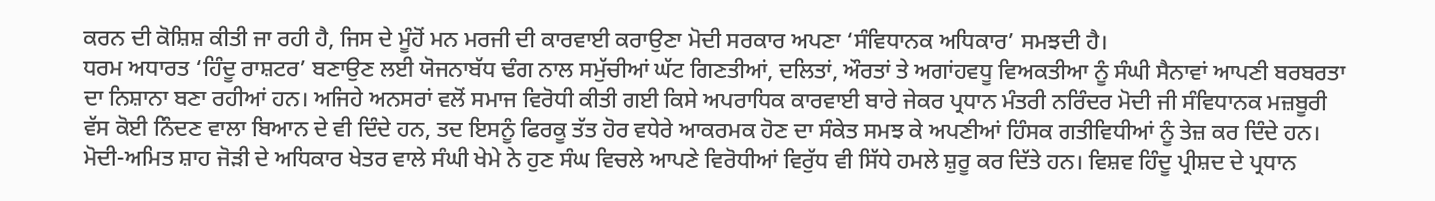ਕਰਨ ਦੀ ਕੋਸ਼ਿਸ਼ ਕੀਤੀ ਜਾ ਰਹੀ ਹੈ, ਜਿਸ ਦੇ ਮੂੰਹੋਂ ਮਨ ਮਰਜੀ ਦੀ ਕਾਰਵਾਈ ਕਰਾਉਣਾ ਮੋਦੀ ਸਰਕਾਰ ਅਪਣਾ ‘ਸੰਵਿਧਾਨਕ ਅਧਿਕਾਰ’ ਸਮਝਦੀ ਹੈ।
ਧਰਮ ਅਧਾਰਤ ‘ਹਿੰਦੂ ਰਾਸ਼ਟਰ’ ਬਣਾਉਣ ਲਈ ਯੋਜਨਾਬੱਧ ਢੰਗ ਨਾਲ ਸਮੁੱਚੀਆਂ ਘੱਟ ਗਿਣਤੀਆਂ, ਦਲਿਤਾਂ, ਔਰਤਾਂ ਤੇ ਅਗਾਂਹਵਧੂ ਵਿਅਕਤੀਆ ਨੂੰ ਸੰਘੀ ਸੈਨਾਵਾਂ ਆਪਣੀ ਬਰਬਰਤਾ ਦਾ ਨਿਸ਼ਾਨਾ ਬਣਾ ਰਹੀਆਂ ਹਨ। ਅਜਿਹੇ ਅਨਸਰਾਂ ਵਲੋਂ ਸਮਾਜ ਵਿਰੋਧੀ ਕੀਤੀ ਗਈ ਕਿਸੇ ਅਪਰਾਧਿਕ ਕਾਰਵਾਈ ਬਾਰੇ ਜੇਕਰ ਪ੍ਰਧਾਨ ਮੰਤਰੀ ਨਰਿੰਦਰ ਮੋਦੀ ਜੀ ਸੰਵਿਧਾਨਕ ਮਜ਼ਬੂਰੀ ਵੱਸ ਕੋਈ ਨਿੰਦਣ ਵਾਲਾ ਬਿਆਨ ਦੇ ਵੀ ਦਿੰਦੇ ਹਨ, ਤਦ ਇਸਨੂੰ ਫਿਰਕੂ ਤੱਤ ਹੋਰ ਵਧੇਰੇ ਆਕਰਮਕ ਹੋਣ ਦਾ ਸੰਕੇਤ ਸਮਝ ਕੇ ਅਪਣੀਆਂ ਹਿੰਸਕ ਗਤੀਵਿਧੀਆਂ ਨੂੰ ਤੇਜ਼ ਕਰ ਦਿੰਦੇ ਹਨ। ਮੋਦੀ-ਅਮਿਤ ਸ਼ਾਹ ਜੋੜੀ ਦੇ ਅਧਿਕਾਰ ਖੇਤਰ ਵਾਲੇ ਸੰਘੀ ਖੇਮੇ ਨੇ ਹੁਣ ਸੰਘ ਵਿਚਲੇ ਆਪਣੇ ਵਿਰੋਧੀਆਂ ਵਿਰੁੱਧ ਵੀ ਸਿੱਧੇ ਹਮਲੇ ਸ਼ੁਰੂ ਕਰ ਦਿੱਤੇ ਹਨ। ਵਿਸ਼ਵ ਹਿੰਦੂ ਪ੍ਰੀਸ਼ਦ ਦੇ ਪ੍ਰਧਾਨ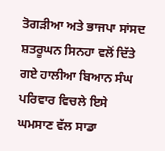ਤੋਗੜੀਆ ਅਤੇ ਭਾਜਪਾ ਸਾਂਸਦ ਸ਼ਤਰੂਘਨ ਸਿਨਹਾ ਵਲੋਂ ਦਿੱਤੇ ਗਏ ਹਾਲੀਆ ਬਿਆਨ ਸੰਘ ਪਰਿਵਾਰ ਵਿਚਲੇ ਇਸੇ ਘਮਸਾਣ ਵੱਲ ਸਾਡਾ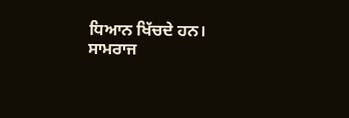ਧਿਆਨ ਖਿੱਚਦੇ ਹਨ।
ਸਾਮਰਾਜ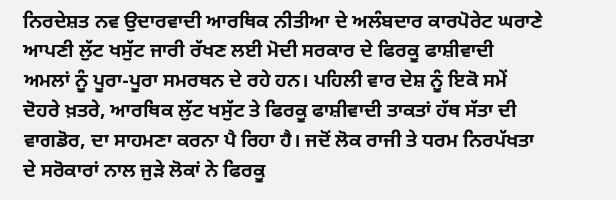ਨਿਰਦੇਸ਼ਤ ਨਵ ਉਦਾਰਵਾਦੀ ਆਰਥਿਕ ਨੀਤੀਆ ਦੇ ਅਲੰਬਦਾਰ ਕਾਰਪੋਰੇਟ ਘਰਾਣੇ ਆਪਣੀ ਲੁੱਟ ਖਸੁੱਟ ਜਾਰੀ ਰੱਖਣ ਲਈ ਮੋਦੀ ਸਰਕਾਰ ਦੇ ਫਿਰਕੂ ਫਾਸ਼ੀਵਾਦੀ ਅਮਲਾਂ ਨੂੰ ਪੂਰਾ-ਪੂਰਾ ਸਮਰਥਨ ਦੇ ਰਹੇ ਹਨ। ਪਹਿਲੀ ਵਾਰ ਦੇਸ਼ ਨੂੰ ਇਕੋ ਸਮੇਂ ਦੋਹਰੇ ਖ਼ਤਰੇ, ਆਰਥਿਕ ਲੁੱਟ ਖਸੁੱਟ ਤੇ ਫਿਰਕੂ ਫਾਸ਼ੀਵਾਦੀ ਤਾਕਤਾਂ ਹੱਥ ਸੱਤਾ ਦੀ ਵਾਗਡੋਰ, ਦਾ ਸਾਹਮਣਾ ਕਰਨਾ ਪੈ ਰਿਹਾ ਹੈ। ਜਦੋਂ ਲੋਕ ਰਾਜੀ ਤੇ ਧਰਮ ਨਿਰਪੱਖਤਾ ਦੇ ਸਰੋਕਾਰਾਂ ਨਾਲ ਜੁੜੇ ਲੋਕਾਂ ਨੇ ਫਿਰਕੂ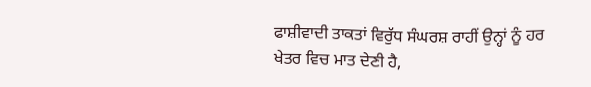ਫਾਸ਼ੀਵਾਦੀ ਤਾਕਤਾਂ ਵਿਰੁੱਧ ਸੰਘਰਸ਼ ਰਾਹੀਂ ਉਨ੍ਹਾਂ ਨੂੰ ਹਰ ਖੇਤਰ ਵਿਚ ਮਾਤ ਦੇਣੀ ਹੈ,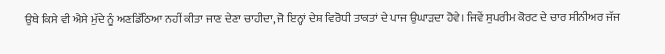ਉਥੇ ਕਿਸੇ ਵੀ ਐਸੇ ਮੁੱਦੇ ਨੂੰ ਅਣਡਿੱਠਿਆ ਨਹੀਂ ਕੀਤਾ ਜਾਣ ਦੇਣਾ ਚਾਹੀਦਾ, ਜੋ ਇਨ੍ਹਾਂ ਦੇਸ਼ ਵਿਰੋਧੀ ਤਾਕਤਾਂ ਦੇ ਪਾਜ ਉਘਾੜਦਾ ਹੋਵੇ। ਜਿਵੇਂ ਸੁਪਰੀਮ ਕੋਰਟ ਦੇ ਚਾਰ ਸੀਨੀਅਰ ਜੱਜ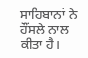ਸਾਹਿਬਾਨਾਂ ਨੇ ਹੌਂਸਲੇ ਨਾਲ ਕੀਤਾ ਹੈ।